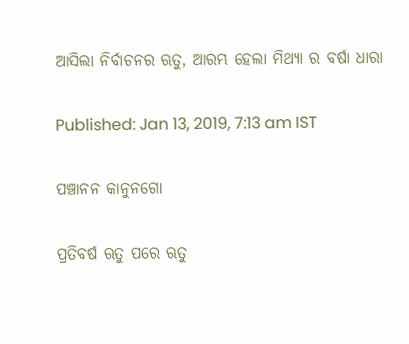ଆସିଲା ନିର୍ବାଚନର ଋତୁ, ଆରମ୍ଭ ହେଲା ମିଥ୍ୟା ର ବର୍ଷା ଧାରା

Published: Jan 13, 2019, 7:13 am IST

ପଞ୍ଚାନନ କାନୁନଗୋ

ପ୍ରତିବର୍ଷ ଋତୁ ପରେ ଋତୁ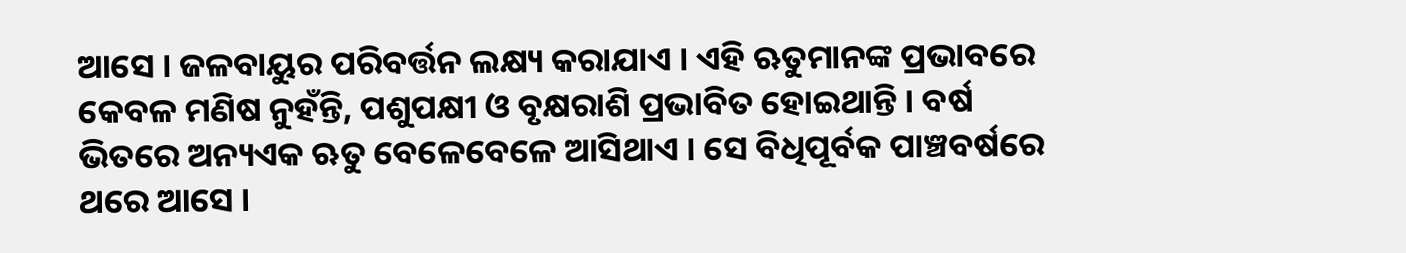ଆସେ । ଜଳବାୟୁର ପରିବର୍ତ୍ତନ ଲକ୍ଷ୍ୟ କରାଯାଏ । ଏହି ଋତୁମାନଙ୍କ ପ୍ରଭାବରେ କେବଳ ମଣିଷ ନୁହଁନ୍ତି, ପଶୁପକ୍ଷୀ ଓ ବୃକ୍ଷରାଶି ପ୍ରଭାବିତ ହୋଇଥାନ୍ତି । ବର୍ଷ ଭିତରେ ଅନ୍ୟଏକ ଋତୁ ବେଳେବେଳେ ଆସିଥାଏ । ସେ ବିଧିପୂର୍ବକ ପାଞ୍ଚବର୍ଷରେ ଥରେ ଆସେ ।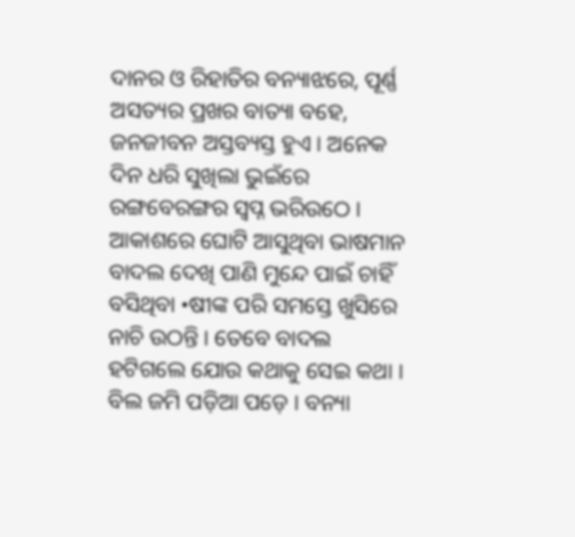ଦାନର ଓ ରିହାତିର ବନ୍ୟାଝରେ, ପୂର୍ଣ୍ଣ ଅସତ୍ୟର ପ୍ରଖର ବାତ୍ୟା ବହେ, ଜନଜୀବନ ଅସ୍ତବ୍ୟସ୍ତ ହୁଏ । ଅନେକ ଦିନ ଧରି ସୁଖିଲା ଭୁଇଁରେ ରଙ୍ଗବେରଙ୍ଗର ସ୍ୱପ୍ନ ଭରିଉଠେ । ଆକାଶରେ ଘୋଟି ଆସୁଥିବା ଭାଷମାନ ବାଦଲ ଦେଖି ପାଣି ମୁନ୍ଦେ ପାଇଁ ଚାହିଁ ବସିଥିବା •ଷୀଙ୍କ ପରି ସମସ୍ତେ ଖୁସିରେ ନାଚି ଉଠନ୍ତି । ତେବେ ବାଦଲ ହଟିଗଲେ ଯୋଉ କଥାକୁ ସେଇ କଥା । ବିଲ ଜମି ପଡ଼ିଆ ପଡ଼େ । ବନ୍ୟା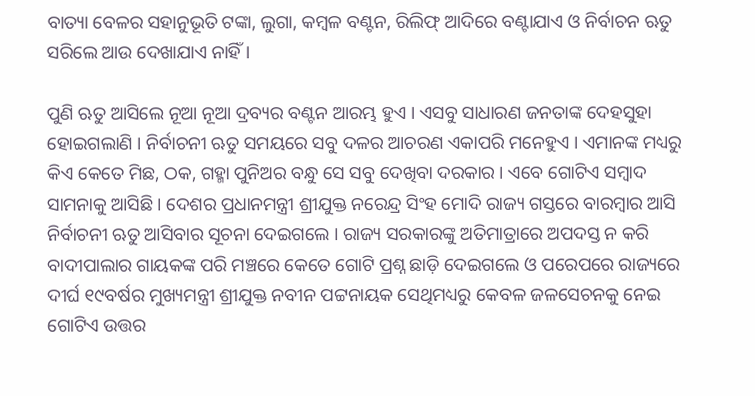ବାତ୍ୟା ବେଳର ସହାନୁଭୂତି ଟଙ୍କା, ଲୁଗା, କମ୍ବଳ ବଣ୍ଟନ, ରିଲିଫ୍ ଆଦିରେ ବଣ୍ଟାଯାଏ ଓ ନିର୍ବାଚନ ଋତୁ ସରିଲେ ଆଉ ଦେଖାଯାଏ ନାହିଁ ।

ପୁଣି ଋତୁ ଆସିଲେ ନୂଆ ନୂଆ ଦ୍ରବ୍ୟର ବଣ୍ଟନ ଆରମ୍ଭ ହୁଏ । ଏସବୁ ସାଧାରଣ ଜନତାଙ୍କ ଦେହସୁହା ହୋଇଗଲାଣି । ନିର୍ବାଚନୀ ଋତୁ ସମୟରେ ସବୁ ଦଳର ଆଚରଣ ଏକାପରି ମନେହୁଏ । ଏମାନଙ୍କ ମଧ୍ୟରୁ କିଏ କେତେ ମିଛ, ଠକ, ଗହ୍ମା ପୁନିଅର ବନ୍ଧୁ ସେ ସବୁ ଦେଖିବା ଦରକାର । ଏବେ ଗୋଟିଏ ସମ୍ବାଦ ସାମନାକୁ ଆସିଛି । ଦେଶର ପ୍ରଧାନମନ୍ତ୍ରୀ ଶ୍ରୀଯୁକ୍ତ ନରେନ୍ଦ୍ର ସିଂହ ମୋଦି ରାଜ୍ୟ ଗସ୍ତରେ ବାରମ୍ବାର ଆସି ନିର୍ବାଚନୀ ଋତୁ ଆସିବାର ସୂଚନା ଦେଇଗଲେ । ରାଜ୍ୟ ସରକାରଙ୍କୁ ଅତିମାତ୍ରାରେ ଅପଦସ୍ତ ନ କରି ବାଦୀପାଲାର ଗାୟକଙ୍କ ପରି ମଞ୍ଚରେ କେତେ ଗୋଟି ପ୍ରଶ୍ନ ଛାଡ଼ି ଦେଇଗଲେ ଓ ପରେପରେ ରାଜ୍ୟରେ ଦୀର୍ଘ ୧୯ବର୍ଷର ମୁଖ୍ୟମନ୍ତ୍ରୀ ଶ୍ରୀଯୁକ୍ତ ନବୀନ ପଟ୍ଟନାୟକ ସେଥିମଧ୍ୟରୁ କେବଳ ଜଳସେଚନକୁ ନେଇ ଗୋଟିଏ ଉତ୍ତର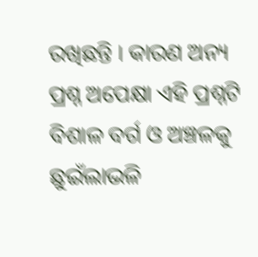ରଖିଛନ୍ତି । କାରଣ ଅନ୍ୟ ପ୍ରଶ୍ନ ଅପେକ୍ଷା ଏହି ପ୍ରଶ୍ନଟି ବିଶାଳ ବର୍ଗ ଓ ଅଞ୍ଚଳକୁ ଛୁଇଁଲାଭଳି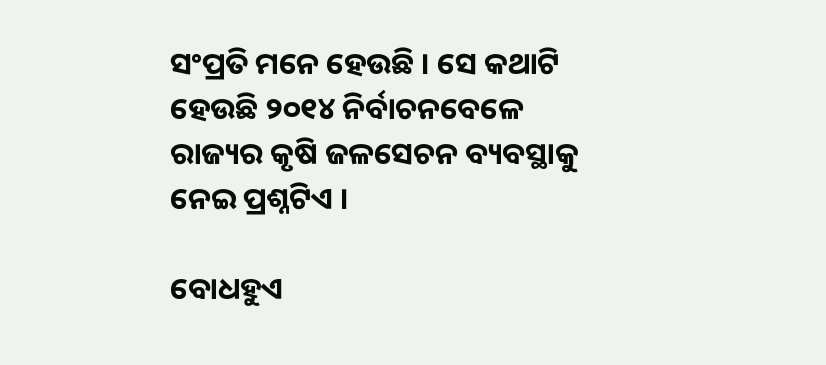ସଂପ୍ରତି ମନେ ହେଉଛି । ସେ କଥାଟି ହେଉଛି ୨୦୧୪ ନିର୍ବାଚନବେଳେ ରାଜ୍ୟର କୃଷି ଜଳସେଚନ ବ୍ୟବସ୍ଥାକୁ ନେଇ ପ୍ରଶ୍ନଟିଏ ।

ବୋଧହୁଏ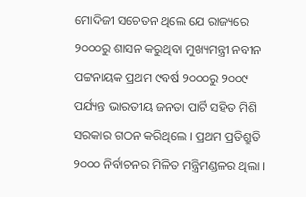ମୋଦିଜୀ ସଚେତନ ଥିଲେ ଯେ ରାଜ୍ୟରେ ୨୦୦୦ରୁ ଶାସନ କରୁଥିବା ମୁଖ୍ୟମନ୍ତ୍ରୀ ନବୀନ ପଟ୍ଟନାୟକ ପ୍ରଥମ ୯ବର୍ଷ ୨୦୦୦ରୁ ୨୦୦୯ ପର୍ଯ୍ୟନ୍ତ ଭାରତୀୟ ଜନତା ପାର୍ଟି ସହିତ ମିଶି ସରକାର ଗଠନ କରିଥିଲେ । ପ୍ରଥମ ପ୍ରତିଶ୍ରୁତି ୨୦୦୦ ନିର୍ବାଚନର ମିଳିତ ମନ୍ତ୍ରିମଣ୍ଡଳର ଥିଲା ।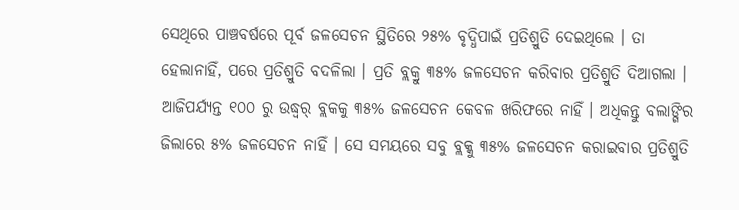ସେଥିରେ ପାଞ୍ଚବର୍ଷରେ ପୂର୍ବ ଜଳସେଚନ ସ୍ଥିତିରେ ୨୫% ବୃଦ୍ଧିପାଇଁ ପ୍ରତିଶ୍ରୁତି ଦେଇଥିଲେ । ତା ହେଲାନାହିଁ, ପରେ ପ୍ରତିଶ୍ରୁତି ବଦଳିଲା । ପ୍ରତି ବ୍ଲକ୍ରୁ ୩୫% ଜଳସେଚନ କରିବାର ପ୍ରତିଶ୍ରୁତି ଦିଆଗଲା । ଆଜିପର୍ଯ୍ୟନ୍ତ ୧୦୦ ରୁ ଉଦ୍ଧ୍ୱର୍ ବ୍ଲକକୁ ୩୫% ଜଳସେଚନ କେବଳ ଖରିଫରେ ନାହିଁ । ଅଧିକନ୍ତୁ ବଲାଙ୍ଗିର ଜିଲାରେ ୫% ଜଳସେଚନ ନାହିଁ । ସେ ସମୟରେ ସବୁ ବ୍ଲକ୍କୁ ୩୫% ଜଳସେଚନ କରାଇବାର ପ୍ରତିଶ୍ରୁତି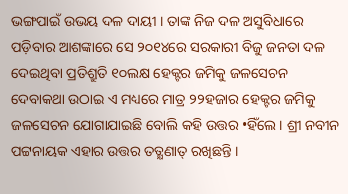ଭଙ୍ଗପାଇଁ ଉଭୟ ଦଳ ଦାୟୀ । ତାଙ୍କ ନିଜ ଦଳ ଅସୁବିଧାରେ ପଡ଼ିବାର ଆଶଙ୍କାରେ ସେ ୨୦୧୪ରେ ସରକାରୀ ବିଜୁ ଜନତା ଦଳ ଦେଇଥିବା ପ୍ରତିଶ୍ରୁତି ୧୦ଲକ୍ଷ ହେକ୍ଟର ଜମିକୁ ଜଳସେଚନ ଦେବାକଥା ଉଠାଇ ଏ ମଧ୍ୟରେ ମାତ୍ର ୨୨ହଜାର ହେକ୍ଟର ଜମିକୁ ଜଳସେଚନ ଯୋଗାଯାଇଛି ବୋଲି କହି ଉତ୍ତର •ହିଁଲେ । ଶ୍ରୀ ନବୀନ ପଟ୍ଟନାୟକ ଏହାର ଉତ୍ତର ତତ୍କ୍ଷଣାତ୍ ରଖିଛନ୍ତି ।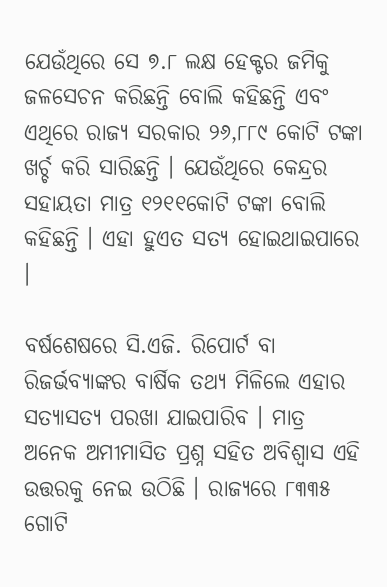ଯେଉଁଥିରେ ସେ ୭.୮ ଲକ୍ଷ ହେକ୍ଟର ଜମିକୁ ଜଳସେଚନ କରିଛନ୍ତି ବୋଲି କହିଛନ୍ତି ଏବଂ ଏଥିରେ ରାଜ୍ୟ ସରକାର ୨୬,୮୮୯ କୋଟି ଟଙ୍କା ଖର୍ଚ୍ଚ କରି ସାରିଛନ୍ତି । ଯେଉଁଥିରେ କେନ୍ଦ୍ରର ସହାୟତା ମାତ୍ର ୧୨୧୧କୋଟି ଟଙ୍କା ବୋଲି କହିଛନ୍ତି । ଏହା ହୁଏତ ସତ୍ୟ ହୋଇଥାଇପାରେ ।

ବର୍ଷଶେଷରେ ସି.ଏଜି. ରିପୋର୍ଟ ବା ରିଜର୍ଭବ୍ୟାଙ୍କର ବାର୍ଷିକ ତଥ୍ୟ ମିଳିଲେ ଏହାର ସତ୍ୟାସତ୍ୟ ପରଖା ଯାଇପାରିବ । ମାତ୍ର ଅନେକ ଅମୀମାସିତ ପ୍ରଶ୍ନ ସହିତ ଅବିଶ୍ୱାସ ଏହି ଉତ୍ତରକୁ ନେଇ ଉଠିଛି । ରାଜ୍ୟରେ ୮୩୩୫ ଗୋଟି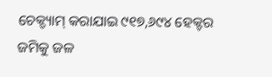ଚେକ୍ଡ୍ୟାମ୍ କରାଯାଇ ୯୧୭,୬୯୪ ହେକ୍ଟର ଜମିକୁ ଜଳ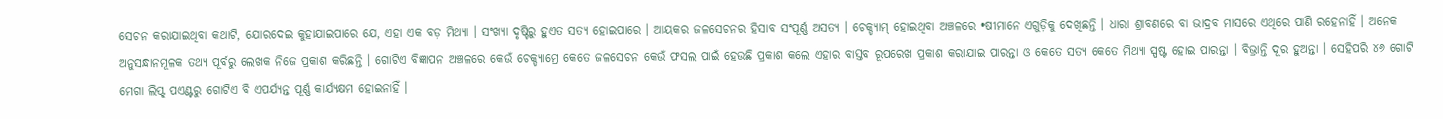ସେଚନ କରାଯାଇଥିବା କଥାଟି, ଯୋରଦେଇ କୁହାଯାଇପାରେ ଯେ, ଏହା ଏକ ବଡ଼ ମିଥ୍ୟା । ସଂଖ୍ୟା ଦୃଷ୍ଟିରୁ ହୁଏତ ସତ୍ୟ ହୋଇପାରେ । ଆୟକର ଜଳସେଚନର ହିସାବ ସଂପୂର୍ଣ୍ଣ ଅସତ୍ୟ । ଚେକ୍ଡ୍ୟାମ୍ ହୋଇଥିବା ଅଞ୍ଚଳରେ •ଷୀମାନେ ଏଗୁଡ଼ିକୁ ଦେଖିଛନ୍ତି । ଧାରା ଶ୍ରାବଣରେ ବା ଭାଦ୍ରବ ମାସରେ ଏଥିରେ ପାଣି ରହେନାହିଁ । ଅନେକ ଅନୁସନ୍ଧାନମୂଳକ ତଥ୍ୟ ପୂର୍ବରୁ ଲେଖକ ନିଜେ ପ୍ରକାଶ କରିଛନ୍ତି । ଗୋଟିଏ ବିଜ୍ଞାପନ ଅଞ୍ଚଳରେ କେଉଁ ଚେକ୍ଡ୍ୟାମ୍ରେ କେତେ ଜଳସେଚନ କେଉଁ ଫସଲ ପାଇଁ ହେଉଛି ପ୍ରକାଶ କଲେ ଏହାର ବାସ୍ତବ ରୂପରେଖ ପ୍ରକାଶ କରାଯାଇ ପାରନ୍ତା ଓ କେତେ ସତ୍ୟ କେତେ ମିଥ୍ୟା ସ୍ପଷ୍ଟ ହୋଇ ପାରନ୍ତା । ବିଭ୍ରାନ୍ତି ଦୂର ହୁଅନ୍ତା । ସେହିପରି ୪୬ ଗୋଟି ମେଗା ଲିପ୍ଟ୍ ପଏଣ୍ଟରୁ ଗୋଟିଏ ବି ଏପର୍ଯ୍ୟନ୍ତ ପୂର୍ଣ୍ଣ କାର୍ଯ୍ୟକ୍ଷମ ହୋଇନାହିଁ ।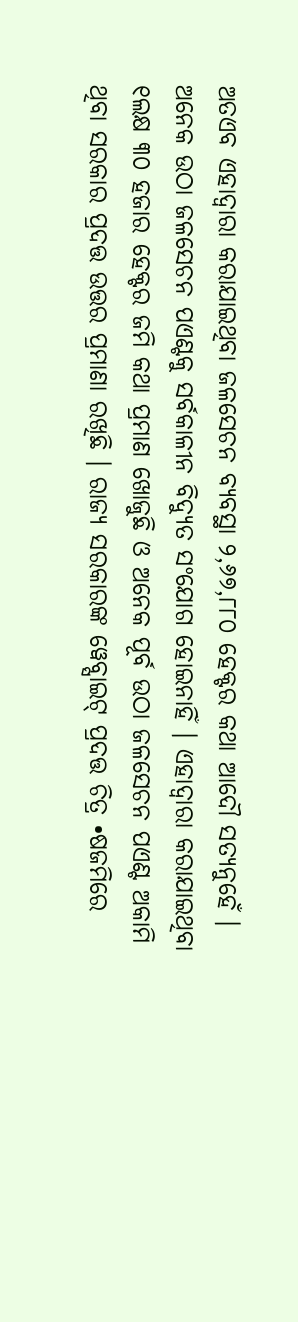ଅତଏବ ଏହାଦ୍ୱାରା କରାଯାଇଥିବା ଜଳସେଚନ ବ୍ୟବସ୍ଥା ୨,୬୭,୮୮୦ ହେକ୍ଟର କଥା ଆଦୌ ସତ୍ୟନୁହେଁ । ଅନେକ ଉଠା ଜଳସେଚନ ପଏଣ୍ଟକୁ ସର୍ବକାଳୀନ ବିଦ୍ୟୁତ ସଂଯୋଗ ହୋଇନାହିଁ । ଏହାଦ୍ୱାରା କରାଯାଇଥିବା ୧ଲକ୍ଷ ୩୦ ହଜାର ହେକ୍ଟର ଜମି କଥା ପ୍ରମାଣ ଖୋଜୁଛି ଓ ଅନେକ ପୂର୍ବ ଉଠା ଜଳସେଚନ ପଏଣ୍ଟ ଅକାମି ଥିବା ସରକାର ପ୍ରଦତ୍ତ ଉତ୍ତର ପ୍ରମାଣା ରଖିଛି । ରାଜ୍ୟ ସରକାରଙ୍କ ୱେବ୍ସାଇଟ୍ ପ୍ରଦତ୍ତ ଚିତ୍ର •ଷଜମିରେ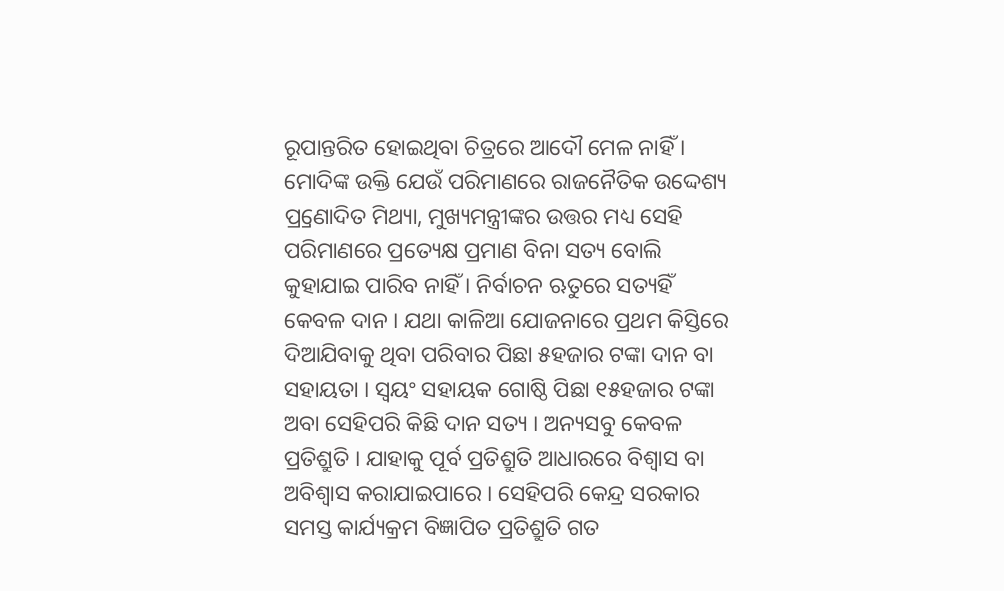ରୂପାନ୍ତରିତ ହୋଇଥିବା ଚିତ୍ରରେ ଆଦୌ ମେଳ ନାହିଁ । ମୋଦିଙ୍କ ଉକ୍ତି ଯେଉଁ ପରିମାଣରେ ରାଜନୈତିକ ଉଦ୍ଦେଶ୍ୟ ପ୍ର୍ରଣୋଦିତ ମିଥ୍ୟା, ମୁଖ୍ୟମନ୍ତ୍ରୀଙ୍କର ଉତ୍ତର ମଧ୍ୟ ସେହି ପରିମାଣରେ ପ୍ରତ୍ୟେକ୍ଷ ପ୍ରମାଣ ବିନା ସତ୍ୟ ବୋଲି କୁହାଯାଇ ପାରିବ ନାହିଁ । ନିର୍ବାଚନ ଋତୁରେ ସତ୍ୟହିଁ କେବଳ ଦାନ । ଯଥା କାଳିଆ ଯୋଜନାରେ ପ୍ରଥମ କିସ୍ତିରେ ଦିଆଯିବାକୁ ଥିବା ପରିବାର ପିଛା ୫ହଜାର ଟଙ୍କା ଦାନ ବା ସହାୟତା । ସ୍ୱୟଂ ସହାୟକ ଗୋଷ୍ଠି ପିଛା ୧୫ହଜାର ଟଙ୍କା ଅବା ସେହିପରି କିଛି ଦାନ ସତ୍ୟ । ଅନ୍ୟସବୁ କେବଳ ପ୍ରତିଶ୍ରୁତି । ଯାହାକୁ ପୂର୍ବ ପ୍ରତିଶ୍ରୁତି ଆଧାରରେ ବିଶ୍ୱାସ ବା ଅବିଶ୍ୱାସ କରାଯାଇପାରେ । ସେହିପରି କେନ୍ଦ୍ର ସରକାର ସମସ୍ତ କାର୍ଯ୍ୟକ୍ରମ ବିଜ୍ଞାପିତ ପ୍ରତିଶ୍ରୁତି ଗତ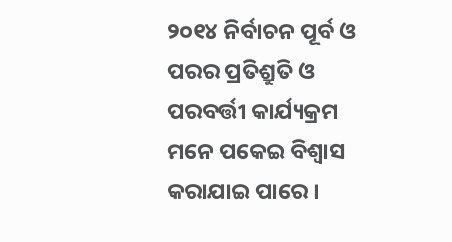୨୦୧୪ ନିର୍ବାଚନ ପୂର୍ବ ଓ ପରର ପ୍ରତିଶ୍ରୁତି ଓ ପରବର୍ତ୍ତୀ କାର୍ଯ୍ୟକ୍ରମ ମନେ ପକେଇ ବିଶ୍ୱାସ କରାଯାଇ ପାରେ ।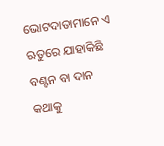ଭୋଟଦାତାମାନେ ଏ ଋତୁରେ ଯାହାକିଛି ବଣ୍ଟନ ବା ଦାନ କଥାକୁ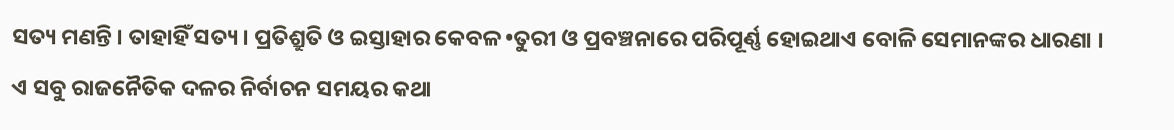ସତ୍ୟ ମଣନ୍ତି । ତାହାହିଁ ସତ୍ୟ । ପ୍ରତିଶ୍ରୁତି ଓ ଇସ୍ତାହାର କେବଳ •ତୁରୀ ଓ ପ୍ରବଞ୍ଚନାରେ ପରିପୂର୍ଣ୍ଣ ହୋଇଥାଏ ବୋଳି ସେମାନଙ୍କର ଧାରଣା । ଏ ସବୁ ରାଜନୈତିକ ଦଳର ନିର୍ବାଚନ ସମୟର କଥା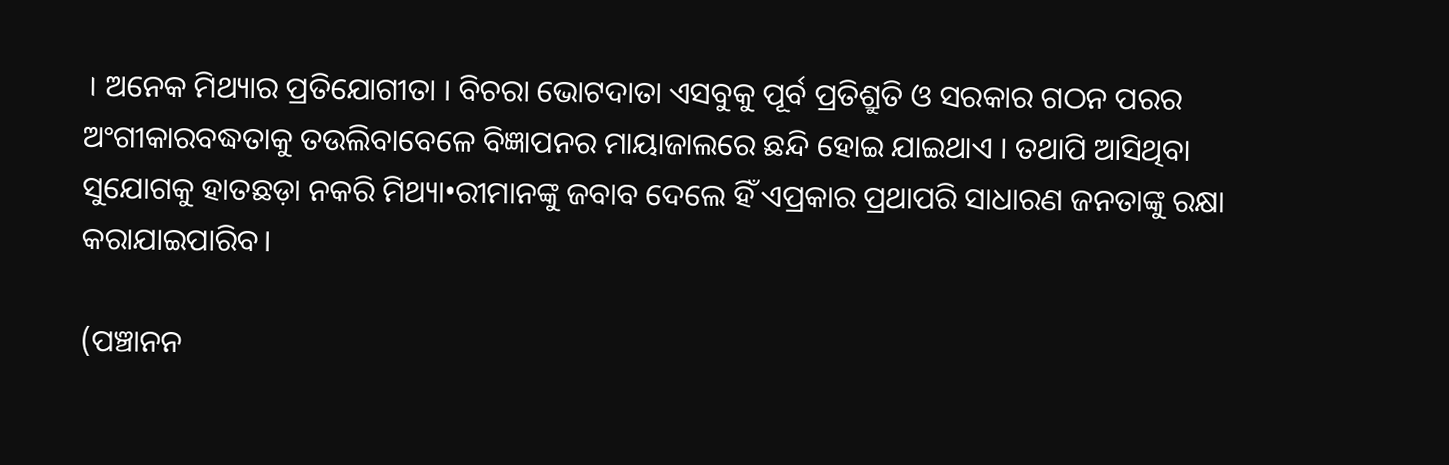। ଅନେକ ମିଥ୍ୟାର ପ୍ରତିଯୋଗୀତା । ବିଚରା ଭୋଟଦାତା ଏସବୁକୁ ପୂର୍ବ ପ୍ରତିଶ୍ରୁତି ଓ ସରକାର ଗଠନ ପରର ଅଂଗୀକାରବଦ୍ଧତାକୁ ତଉଲିବାବେଳେ ବିଜ୍ଞାପନର ମାୟାଜାଲରେ ଛନ୍ଦି ହୋଇ ଯାଇଥାଏ । ତଥାପି ଆସିଥିବା ସୁଯୋଗକୁ ହାତଛଡ଼ା ନକରି ମିଥ୍ୟା•ରୀମାନଙ୍କୁ ଜବାବ ଦେଲେ ହିଁ ଏପ୍ରକାର ପ୍ରଥାପରି ସାଧାରଣ ଜନତାଙ୍କୁ ରକ୍ଷା କରାଯାଇପାରିବ।

(ପଞ୍ଚାନନ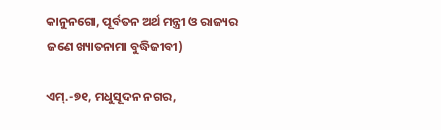କାନୁନଗୋ, ପୂର୍ବତନ ଅର୍ଥ ମନ୍ତ୍ରୀ ଓ ରାଜ୍ୟର ଜଣେ ଖ୍ୟାତନାମା ବୁଦ୍ଧିଜୀବୀ)

ଏମ୍.-୭୧, ମଧୁସୂଦନ ନଗର,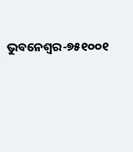ଭୁବନେଶ୍ୱର-୭୫୧୦୦୧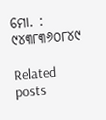ମୋ. : ୯୪୩୮୩୬୦୮୪୯

Related posts